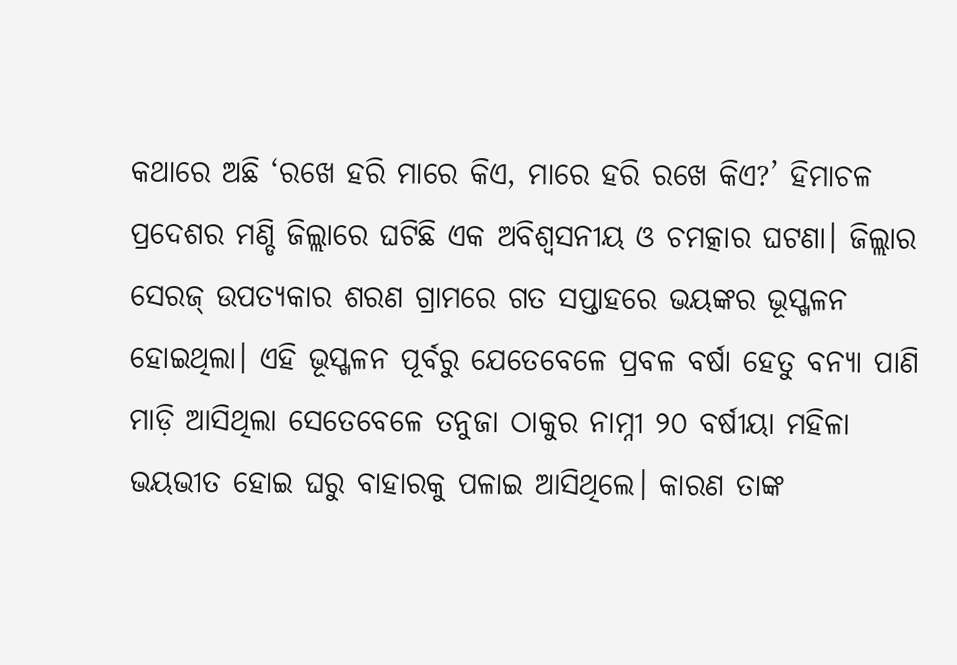କଥାରେ ଅଛି ‘ରଖେ ହରି ମାରେ କିଏ, ମାରେ ହରି ରଖେ କିଏ?’ ହିମାଚଳ ପ୍ରଦେଶର ମଣ୍ଡି ଜିଲ୍ଲାରେ ଘଟିଛି ଏକ ଅବିଶ୍ବସନୀୟ ଓ ଚମତ୍କାର ଘଟଣା। ଜିଲ୍ଲାର ସେରଜ୍ ଉପତ୍ୟକାର ଶରଣ ଗ୍ରାମରେ ଗତ ସପ୍ତାହରେ ଭୟଙ୍କର ଭୂସ୍ଖଳନ ହୋଇଥିଲା। ଏହି ଭୂସ୍ଖଳନ ପୂର୍ବରୁ ଯେତେବେଳେ ପ୍ରବଳ ବର୍ଷା ହେତୁ ବନ୍ୟା ପାଣି ମାଡ଼ି ଆସିଥିଲା ସେତେବେଳେ ତନୁଜା ଠାକୁର ନାମ୍ନୀ ୨୦ ବର୍ଷୀୟା ମହିଳା ଭୟଭୀତ ହୋଇ ଘରୁ ବାହାରକୁ ପଳାଇ ଆସିଥିଲେ। କାରଣ ତାଙ୍କ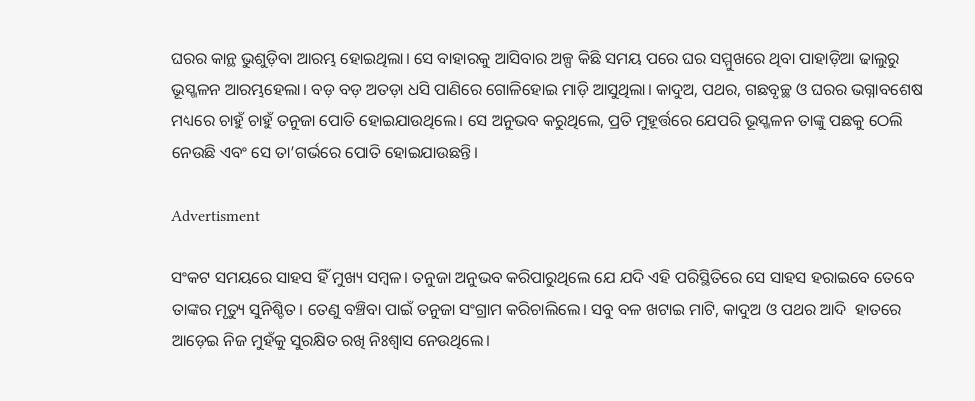ଘରର କାନ୍ଥ ଭୁଶୁଡ଼ିବା ଆରମ୍ଭ ହୋଇଥିଲା। ସେ ବାହାରକୁ ଆସିବାର ଅଳ୍ପ କିଛି ସମୟ ପରେ ଘର ସମ୍ମୁଖରେ ଥିବା ପାହାଡ଼ିଆ ଢାଲୁରୁ ଭୂସ୍ଖଳନ ଆରମ୍ଭହେଲା। ବଡ଼ ବଡ଼ ଅତଡ଼ା ଧସି ପାଣିରେ ଗୋଳିହୋଇ ମାଡ଼ି ଆସୁଥିଲା। କାଦୁଅ, ପଥର, ଗଛବୃଚ୍ଛ ଓ ଘରର ଭଗ୍ନାବଶେଷ ମଧ୍ୟରେ ଚାହୁଁ ଚାହୁଁ ତନୁଜା ପୋତି ହୋଇଯାଉଥିଲେ। ସେ ଅନୁଭବ କରୁଥିଲେ, ପ୍ରତି ମୁହୂର୍ତ୍ତରେ ଯେପରି ଭୂସ୍ଖଳନ ତାଙ୍କୁ ପଛକୁ ଠେଲି ନେଉଛି ଏବଂ ସେ ତା’ଗର୍ଭରେ ପୋତି ହୋଇଯାଉଛନ୍ତି।

Advertisment

ସଂକଟ ସମୟରେ ସାହସ ହିଁ ମୁଖ୍ୟ ସମ୍ବଳ। ତନୁଜା ଅନୁଭବ କରିପାରୁଥିଲେ ଯେ ଯଦି ଏହି ପରିସ୍ଥିତିରେ ସେ ସାହସ ହରାଇବେ ତେବେ ତାଙ୍କର ମୃତ୍ୟୁ ସୁନିଶ୍ଚିତ। ତେଣୁ ବଞ୍ଚିବା ପାଇଁ ତନୁଜା ସଂଗ୍ରାମ କରିଚାଲିଲେ। ସବୁ ବଳ ଖଟାଇ ମାଟି, କାଦୁଅ ଓ ପଥର ଆଦି  ହାତରେ ଆଡ଼େଇ ନିଜ ମୁହଁକୁ ସୁରକ୍ଷିତ ରଖି ନିଃଶ୍ବାସ ନେଉଥିଲେ।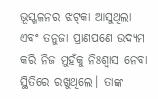ଭୂସ୍ଖଳନର ଝଟ୍‌କା ଆସୁଥିଲା ଏବଂ ତନୁଜା ପ୍ରାଣପଣେ ଉଦ୍ୟମ କରି ନିଜ ମୁହଁକୁ ନିଃଶ୍ବାସ ନେବା ସ୍ଥିତିରେ ରଖୁଥିଲେ। ତାଙ୍କ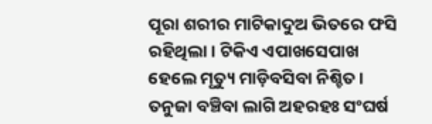ପୂରା ଶରୀର ମାଟିକାଦୁଅ ଭିତରେ ଫସି ରହିଥିଲା। ଟିକିଏ ଏପାଖସେପାଖ ହେଲେ ମୃତ୍ୟୁ ମାଡ଼ିବସିବା ନିଶ୍ଚିତ। ତନୁଜା ବଞ୍ଚିବା ଲାଗି ଅହରହଃ ସଂଘର୍ଷ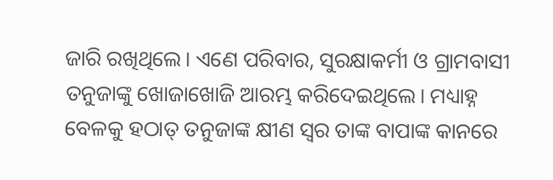ଜାରି ରଖିଥିଲେ। ଏଣେ ପରିବାର, ସୁରକ୍ଷାକର୍ମୀ ଓ ଗ୍ରାମବାସୀ ତନୁଜାଙ୍କୁ ଖୋଜାଖୋଜି ଆରମ୍ଭ କରିଦେଇଥିଲେ। ମଧ୍ୟାହ୍ନ ବେଳକୁ ହଠାତ୍ ତନୁଜାଙ୍କ କ୍ଷୀଣ ସ୍ବର ତାଙ୍କ ବାପାଙ୍କ କାନରେ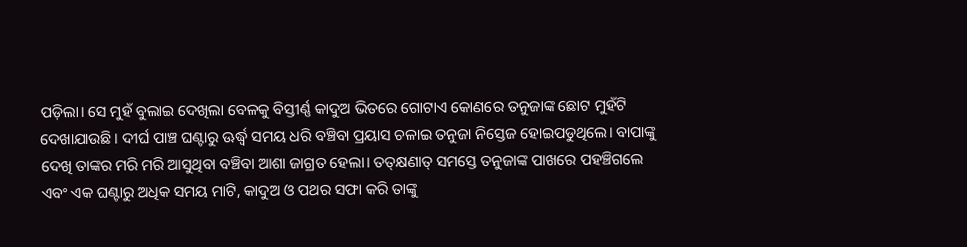ପଡ଼ିଲା। ସେ ମୁହଁ ବୁଲାଇ ଦେଖିଲା ବେଳକୁ ବିସ୍ତୀର୍ଣ୍ଣ କାଦୁଅ ଭିତରେ ଗୋଟାଏ କୋଣରେ ତନୁଜାଙ୍କ ଛୋଟ ମୁହଁଟି ଦେଖାଯାଉଛି। ଦୀର୍ଘ ପାଞ୍ଚ ଘଣ୍ଟାରୁ ଊର୍ଦ୍ଧ୍ବ ସମୟ ଧରି ବଞ୍ଚିବା ପ୍ରୟାସ ଚଳାଇ ତନୁଜା ନିସ୍ତେଜ ହୋଇପଡୁଥିଲେ। ବାପାଙ୍କୁ ଦେଖି ତାଙ୍କର ମରି ମରି ଆସୁଥିବା ବଞ୍ଚିବା ଆଶା ଜାଗ୍ରତ ‌ହେଲା। ତତ୍‌କ୍ଷଣାତ୍ ସମସ୍ତେ ତନୁଜାଙ୍କ ପାଖରେ ପହଞ୍ଚିଗଲେ ଏବଂ ଏକ ଘଣ୍ଟାରୁ ଅଧିକ ସମୟ ମାଟି, କାଦୁଅ ଓ ପଥର ସଫା କରି ତାଙ୍କୁ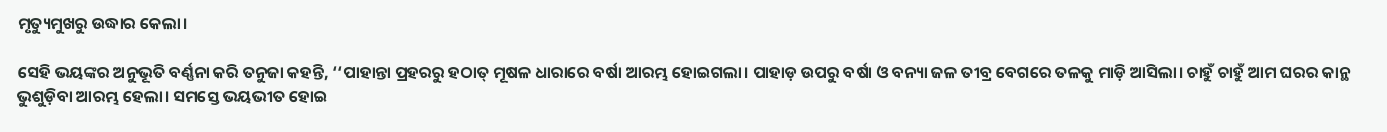ମୃତ୍ୟୁମୁଖରୁ ଉଦ୍ଧାର କ‌େଲା।

ସେହି ଭୟଙ୍କର ଅନୁଭୂତି ବର୍ଣ୍ଣନା କରି ତନୁଜା କହନ୍ତି, ‘‘ପାହାନ୍ତା ପ୍ରହରରୁ ହଠାତ୍‌ ମୂଷଳ ଧାରାରେ ବର୍ଷା ଆରମ୍ଭ ହୋଇଗଲା। ପାହାଡ଼ ଉପରୁ ବର୍ଷା ଓ ବନ୍ୟା ଜଳ ତୀବ୍ର ବେଗରେ ତଳକୁ ମାଡ଼ି ଆସିଲା। ଚାହୁଁ ଚାହୁଁ ଆମ ଘରର କାନ୍ଥ ଭୁଶୁଡ଼ିବା ଆରମ୍ଭ ହେଲା। ସମସ୍ତେ ଭୟଭୀତ ହୋଇ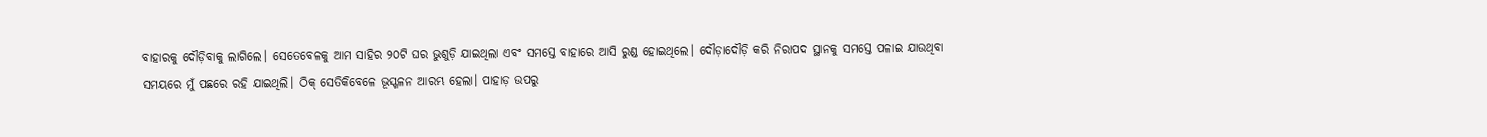ବାହାରକୁ ଦୌଡ଼ିବାକୁ ଲାଗିଲେ। ସେତେବେଳକୁ ଆମ ସାହିର ୨୦ଟି ଘର ଭୁଶୁଡ଼ି ଯାଇଥିଲା ଏବଂ ସମସ୍ତେ ବାହାରେ ଆସି ରୁଣ୍ଡ ହୋଇଥିଲେ। ଦୌଡ଼ାଦୌଡ଼ି କରି ନିରାପଦ ସ୍ଥାନକୁ ସମସ୍ତେ ପଳାଇ ଯାଉଥିବା ସମୟରେ ମୁଁ ପଛରେ ରହି ଯାଇଥିଲି। ଠିକ୍ ସେତିକିବେଳେ ଭୂସ୍ଖଳନ ଆରମ୍ଭ ହେଲା। ପାହାଡ଼ ଉପରୁ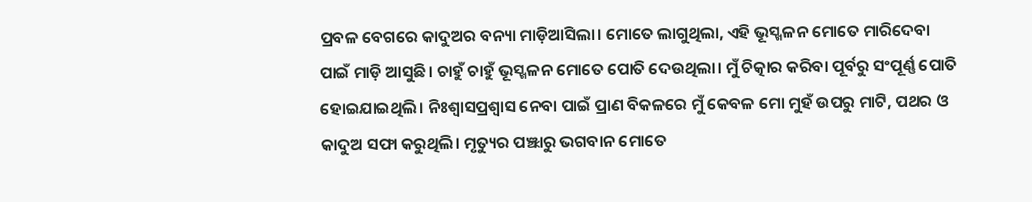ପ୍ରବଳ ବେଗରେ କାଦୁଅର ବନ୍ୟା ମାଡ଼ିଆସିଲା। ମୋତେ ଲାଗୁଥିଲା, ଏହି ଭୂସ୍ଖଳନ ମୋତେ ମାରିଦେବା ପାଇଁ ମାଡ଼ି ଆସୁଛି। ଚାହୁଁ ଚାହୁଁ ଭୂସ୍ଖଳନ ମୋତେ ପୋତି ଦେଉଥିଲା। ମୁଁ ଚିତ୍କାର କରିବା ପୂର୍ବରୁ ସଂପୂର୍ଣ୍ଣ ପୋତି ହୋଇଯାଇଥିଲି। ନିଃଶ୍ବାସପ୍ରଶ୍ବାସ ନେବା ପାଇଁ ପ୍ରାଣ ବିକଳରେ ମୁଁ କେବଳ ମୋ ମୁହଁ ଉପରୁ ମାଟି, ପଥର ଓ କାଦୁଅ ସଫା କରୁଥିଲି। ମୃତ୍ୟୁର ପଞ୍ଝାରୁ ଭଗବାନ ମୋତେ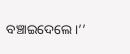ବଞ୍ଚାଇଦେଲେ।’’